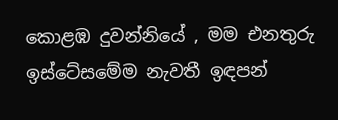කොළඹ දුවන්නියේ , මම එනතුරු ඉස්ටේසමේම නැවතී ඉඳපන්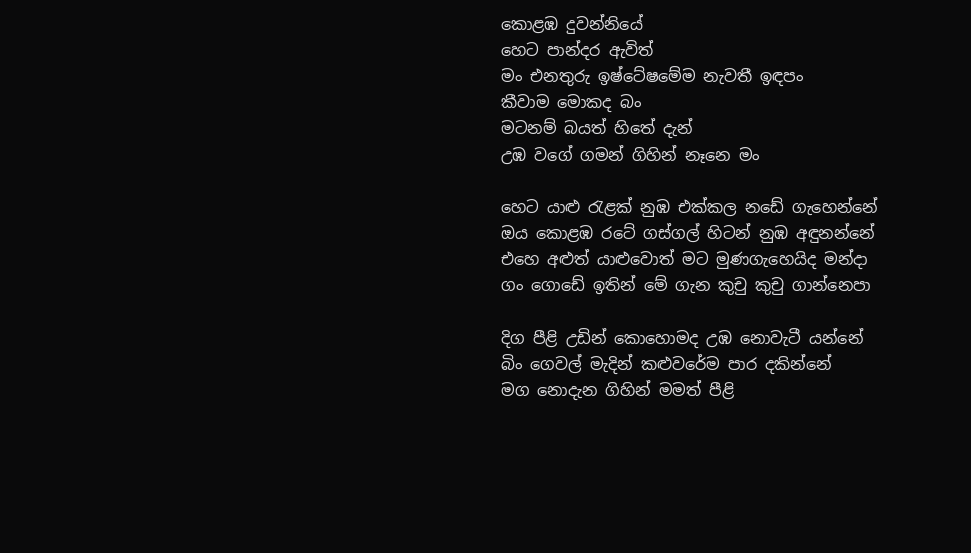කොළඹ දුවන්නියේ
හෙට පාන්දර ඇවිත්
මං එනතුරු ඉෂ්ටේෂමේම නැවතී ඉඳපං
කීවාම මොකද බං
මටනම් බයත් හිතේ දැන්
උඹ වගේ ගමන් ගිහින් නෑනෙ මං

හෙට යාළු රැළක් නුඹ එක්කල නඩේ ගැහෙන්නේ
ඔය කොළඹ රටේ ගස්ගල් හිටන් නුඹ අඳුනන්නේ
එහෙ අළුත් යාළුවොත් මට මුණගැහෙයිද මන්දා
ගං ගොඩේ ඉතින් මේ ගැන කුචු කුචු ගාන්නෙපා

දිග පීළි උඩින් කොහොමද උඹ නොවැටී යන්නේ
බිං ගෙවල් මැදින් කළුවරේම පාර දකින්නේ
මග නොදැන ගිහින් මමත් පීළි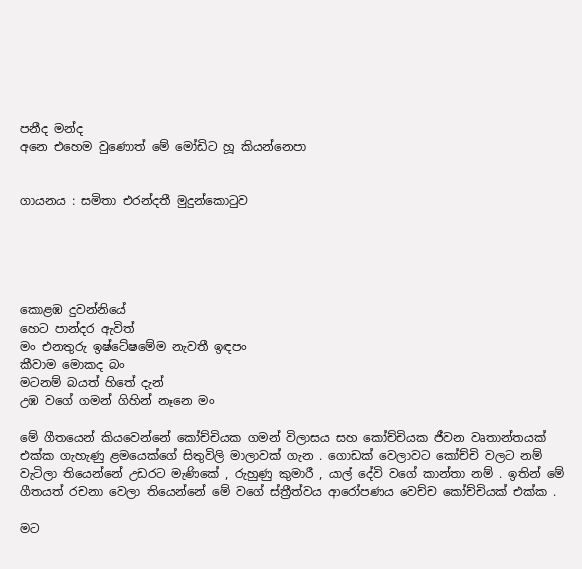පනීද මන්ද
අනෙ එහෙම වුණොත් මේ මෝඩිට හූ කියන්නෙපා


ගායනය : සමිතා එරන්දතී මුදුන්කොටුව





කොළඹ දුවන්නියේ
හෙට පාන්දර ඇවිත්
මං එනතුරු ඉෂ්ටේෂමේම නැවතී ඉඳපං
කීවාම මොකද බං
මටනම් බයත් හිතේ දැන්
උඹ වගේ ගමන් ගිහින් නෑනෙ මං

මේ ගීතයෙන් කියවෙන්නේ කෝච්චියක ගමන් විලාසය සහ කෝච්චියක ජීවන වෘතාන්තයක් එක්ක ගැහැණු ළමයෙක්ගේ සිතුවිලි මාලාවක් ගැන . ගොඩක් වෙලාවට කෝච්චි වලට නම් වැටිලා තියෙන්නේ උඩරට මැණිකේ , රුහුණු කුමාරී , යාල් දේවි වගේ කාන්තා නම් . ඉතින් මේ ගීතයත් රචනා වෙලා තියෙන්නේ මේ වගේ ස්ත්‍රීත්වය ආරෝපණය වෙච්ච කෝච්චියක් එක්ක .

මට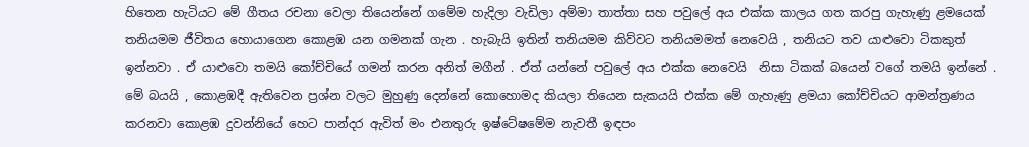හිතෙන හැටියට මේ ගීතය රචනා වෙලා තියෙන්නේ ගමේම හැදිලා වැඩිලා අම්මා තාත්තා සහ පවුලේ අය එක්ක කාලය ගත කරපු ගැහැණු ළමයෙක් තනියමම ජීවිතය හොයාගෙන කොළඹ යන ගමනක් ගැන . හැබැයි ඉතින් තනියමම කිව්වට තනියමමත් නෙවෙයි , තනියට තව යාළුවො ටිකකුත් ඉන්නවා . ඒ යාළුවො තමයි කෝච්චියේ ගමන් කරන අනිත් මගීන් . ඒත් යන්නේ පවුලේ අය එක්ක නෙවෙයි  නිසා ටිකක් බයෙන් වගේ තමයි ඉන්නේ . මේ බයයි , කොළඹදී ඇතිවෙන ප්‍රශ්න වලට මුහුණු දෙන්නේ කොහොමද කියලා තියෙන සැකයයි එක්ක මේ ගැහැණු ළමයා කෝච්චියට ආමන්ත්‍රණය කරනවා කොළඹ දුවන්නියේ හෙට පාන්දර ඇවිත් මං එනතුරු ඉෂ්ටේෂමේම නැවතී ඉඳපං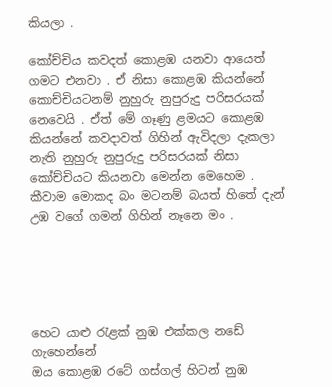කියලා .

කෝච්චිය කවදත් කොළඹ යනවා ආයෙත් ගමට එනවා . ඒ නිසා කොළඹ කියන්නේ කොච්චියටනම් නුහුරු නුපුරුදු පරිසරයක් නෙවෙයි . ඒත් මේ ගෑණු ළමයට කොළඹ කියන්නේ කවදාවත් ගිහින් ඇවිදලා දැකලා නැති නුහුරු නුපුරුදු පරිසරයක් නිසා කෝච්චියට කියනවා මෙන්න මෙහෙම . කීවාම මොකද බං මටනම් බයත් හිතේ දැන් උඹ වගේ ගමන් ගිහින් නෑනෙ මං .





හෙට යාළු රැළක් නුඹ එක්කල නඩේ ගැහෙන්නේ
ඔය කොළඹ රටේ ගස්ගල් හිටන් නුඹ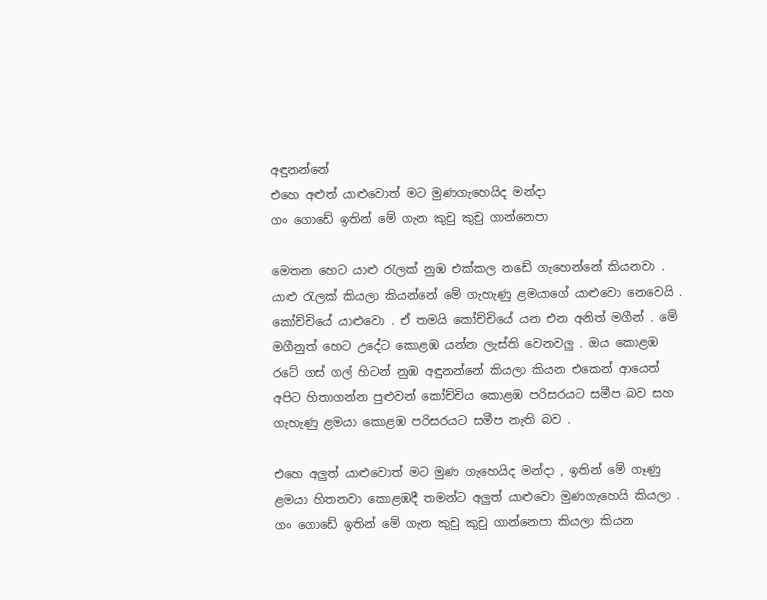අඳුනන්නේ
එහෙ අළුත් යාළුවොත් මට මුණගැහෙයිද මන්දා
ගං ගොඩේ ඉතින් මේ ගැන කුචු කුචු ගාන්නෙපා

මෙතන හෙට යාළු රැලක් නුඹ එක්කල නඩේ ගැහෙන්නේ කියනවා . යාළු රැලක් කියලා කියන්නේ මේ ගැහැණු ළමයාගේ යාළුවො නෙවෙයි . කෝච්චියේ යාළුවො . ඒ තමයි කෝච්චියේ යන එන අනිත් මගීන් . මේ මගීනුත් හෙට උදේට කොළඹ යන්න ලැස්ති වෙනවලු . ඔය කොළඹ රටේ ගස් ගල් හිටන් නුඹ අඳුනන්නේ කියලා කියන එකෙන් ආයෙත් අපිට හිතාගන්න පුළුවන් කෝච්චිය කොළඹ පරිසරයට සමීප බව සහ ගැහැණු ළමයා කොළඹ පරිසරයට සමීප නැති බව .

එහෙ අලුත් යාළුවොත් මට මුණ ගැහෙයිද මන්දා , ඉතින් මේ ගෑණු ළමයා හිතනවා කොළඹදී තමන්ට අලුත් යාළුවො මුණගැහෙයි කියලා . ගං ගොඩේ ඉතින් මේ ගැන කුචු කුචු ගාන්නෙපා කියලා කියන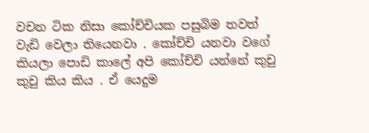වචන ටික නිසා කෝච්චියක පසුබිම තවත් වැඩි වෙලා තියෙනවා . කෝච්චි යනවා වගේ කියලා පොඩි කාලේ අපි කෝච්චි යන්නේ කුචු කුචු කිය කිය . ඒ යෙදුම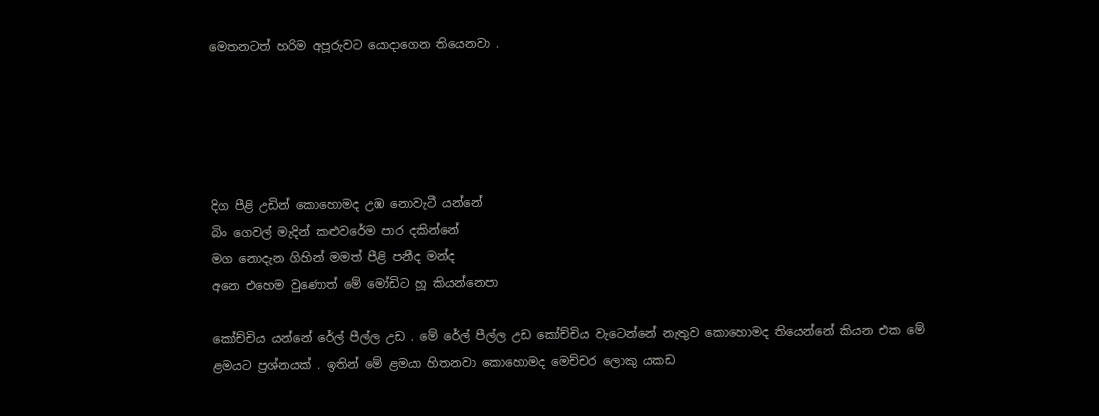මෙතනටත් හරිම අපූරුවට යොදාගෙන තියෙනවා .





දිග පීළි උඩින් කොහොමද උඹ නොවැටී යන්නේ
බිං ගෙවල් මැදින් කළුවරේම පාර දකින්නේ
මග නොදැන ගිහින් මමත් පීළි පනීද මන්ද
අනෙ එහෙම වුණොත් මේ මෝඩිට හූ කියන්නෙපා

කෝච්චිය යන්නේ රේල් පීල්ල උඩ . මේ රේල් පීල්ල උඩ කෝච්චිය වැටෙන්නේ නැතුව කොහොමද තියෙන්නේ කියන එක මේ ළමයට ප්‍රශ්නයක් . ඉතින් මේ ළමයා හිතනවා කොහොමද මෙච්චර ලොකු යකඩ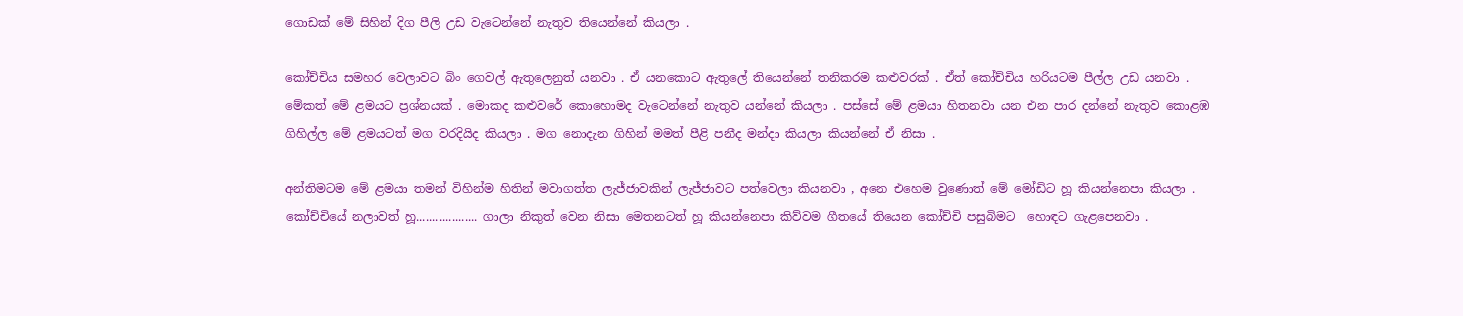ගොඩක් මේ සිහින් දිග පීලි උඩ වැටෙන්නේ නැතුව තියෙන්නේ කියලා .

කෝච්චිය සමහර වෙලාවට බිං ගෙවල් ඇතුලෙනුත් යනවා . ඒ යනකොට ඇතුලේ තියෙන්නේ තනිකරම කළුවරක් . ඒත් කෝච්චිය හරියටම පීල්ල උඩ යනවා . මේකත් මේ ළමයට ප්‍රශ්නයක් . මොකද කළුවරේ කොහොමද වැටෙන්නේ නැතුව යන්නේ කියලා . පස්සේ මේ ළමයා හිතනවා යන එන පාර දන්නේ නැතුව කොළඹ ගිහිල්ල මේ ළමයටත් මග වරදියිද කියලා . මග නොදැන ගිහින් මමත් පීළි පනීද මන්දා කියලා කියන්නේ ඒ නිසා .

අන්තිමටම මේ ළමයා තමන් විහින්ම හිතින් මවාගත්ත ලැජ්ජාවකින් ලැජ්ජාවට පත්වෙලා කියනවා , අනෙ එහෙම වුණොත් මේ මෝඩිට හූ කියන්නෙපා කියලා . කෝච්චියේ නලාවත් හූ................... ගාලා නිකුත් වෙන නිසා මෙතනටත් හූ කියන්නෙපා කිව්වම ගීතයේ තියෙන කෝච්චි පසුබිමට  හොඳට ගැළපෙනවා .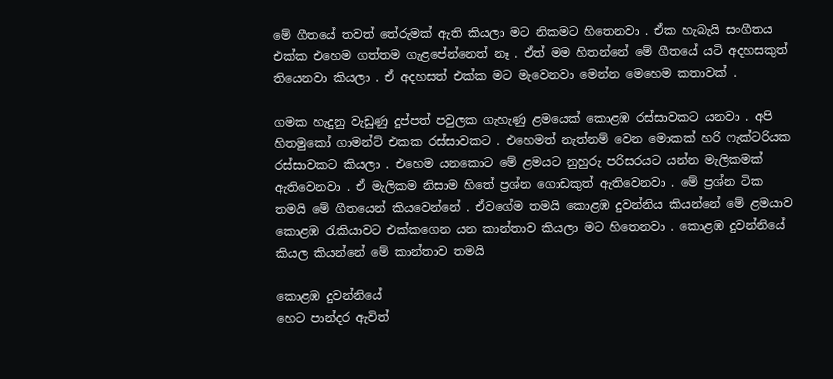මේ ගීතයේ තවත් තේරුමක් ඇති කියලා මට නිකමට හිතෙනවා . ඒක හැබැයි සංගීතය එක්ක එහෙම ගත්තම ගැළපේන්නෙත් නෑ . ඒත් මම හිතන්නේ මේ ගීතයේ යටි අදහසකුත් තියෙනවා කියලා . ඒ අදහසත් එක්ක මට මැවෙනවා මෙන්න මෙහෙම කතාවක් .

ගමක හැදුනු වැඩුණු දුප්පත් පවුලක ගැහැණු ළමයෙක් කොළඹ රස්සාවකට යනවා . අපි හිතමුකෝ ගාමන්ට් එකක රස්සාවකට . එහෙමත් නැත්නම් වෙන මොකක් හරි ෆැක්ටරියක රස්සාවකට කියලා . එහෙම යනකොට මේ ළමයට නුහුරු පරිසරයට යන්න මැලිකමක් ඇතිවෙනවා . ඒ මැලිකම නිසාම හිතේ ප්‍රශ්න ගොඩකුත් ඇතිවෙනවා . මේ ප්‍රශ්න ටික තමයි මේ ගීතයෙන් කියවෙන්නේ . ඒවගේම තමයි කොළඹ දුවන්නිය කියන්නේ මේ ළමයාව කොළඹ රැකියාවට එක්කගෙන යන කාන්තාව කියලා මට හිතෙනවා . කොළඹ දුවන්නියේ කියල කියන්නේ මේ කාන්තාව තමයි

කොළඹ දුවන්නියේ
හෙට පාන්දර ඇවිත්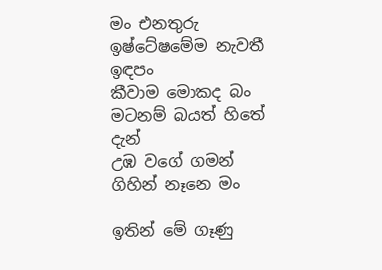මං එනතුරු ඉෂ්ටේෂමේම නැවතී ඉඳපං
කීවාම මොකද බං
මටනම් බයත් හිතේ දැන්
උඹ වගේ ගමන් ගිහින් නෑනෙ මං

ඉතින් මේ ගෑණු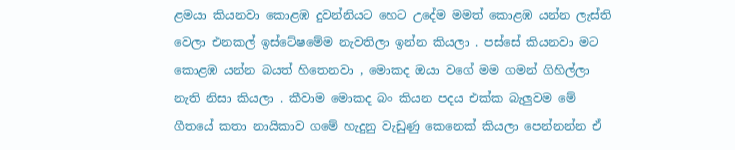ළමයා කියනවා කොළඹ දුවන්නියට හෙට උදේම මමත් කොළඹ යන්න ලැස්ති වෙලා එනකල් ඉස්ටේෂමේම නැවතිලා ඉන්න කියලා . පස්සේ කියනවා මට කොළඹ යන්න බයත් හිතෙනවා , මොකද ඔයා වගේ මම ගමන් ගිහිල්ලා නැති නිසා කියලා . කීවාම මොකද බං කියන පදය එක්ක බැලුවම මේ ගීතයේ කතා නායිකාව ගමේ හැදුනු වැඩුණු කෙනෙක් කියලා පෙන්නන්න ඒ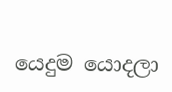යෙදුම යොදලා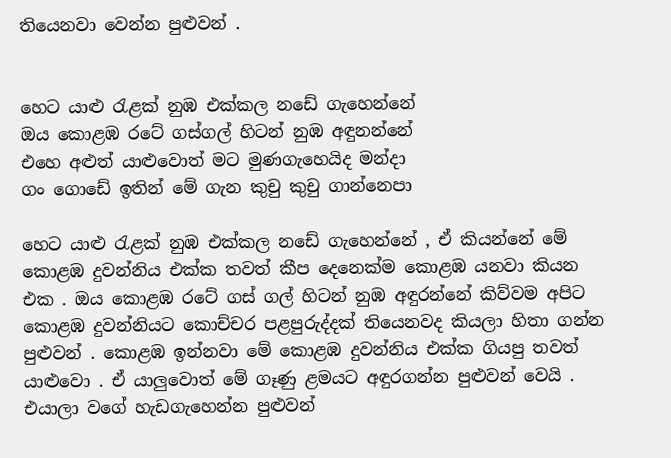තියෙනවා වෙන්න පුළුවන් .


හෙට යාළු රැළක් නුඹ එක්කල නඩේ ගැහෙන්නේ
ඔය කොළඹ රටේ ගස්ගල් හිටන් නුඹ අඳුනන්නේ
එහෙ අළුත් යාළුවොත් මට මුණගැහෙයිද මන්දා
ගං ගොඩේ ඉතින් මේ ගැන කුචු කුචු ගාන්නෙපා

හෙට යාළු රැළක් නුඹ එක්කල නඩේ ගැහෙන්නේ , ඒ කියන්නේ මේ කොළඹ දුවන්නිය එක්ක තවත් කීප දෙනෙක්ම කොළඹ යනවා කියන එක . ඔය කොළඹ රටේ ගස් ගල් හිටන් නුඹ අඳුරන්නේ කිව්වම අපිට කොළඹ දුවන්නියට කොච්චර පළපුරුද්දක් තියෙනවද කියලා හිතා ගන්න පුළුවන් . කොළඹ ඉන්නවා මේ කොළඹ දුවන්නිය එක්ක ගියපු තවත් යාළුවො . ඒ යාලුවොත් මේ ගෑණු ළමයට අඳුරගන්න පුළුවන් වෙයි . එයාලා වගේ හැඩගැහෙන්න පුළුවන්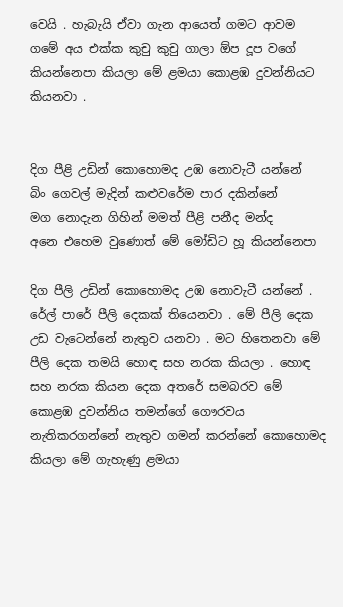වෙයි . හැබැයි ඒවා ගැන ආයෙත් ගමට ආවම ගමේ අය එක්ක කුචු කුචු ගාලා ඕප දූප වගේ කියන්නෙපා කියලා මේ ළමයා කොළඹ දුවන්නියට කියනවා .


දිග පීළි උඩින් කොහොමද උඹ නොවැටී යන්නේ
බිං ගෙවල් මැදින් කළුවරේම පාර දකින්නේ
මග නොදැන ගිහින් මමත් පීළි පනීද මන්ද
අනෙ එහෙම වුණොත් මේ මෝඩිට හූ කියන්නෙපා

දිග පීලි උඩින් කොහොමද උඹ නොවැටී යන්නේ . රේල් පාරේ පීලි දෙකක් තියෙනවා . මේ පීලි දෙක උඩ වැටෙන්නේ නැතුව යනවා . මට හිතෙනවා මේ පීලි දෙක තමයි හොඳ සහ නරක කියලා . හොඳ සහ නරක කියන දෙක අතරේ සමබරව මේ කොළඹ දුවන්නිය තමන්ගේ ගෞරවය නැතිකරගන්නේ නැතුව ගමන් කරන්නේ කොහොමද කියලා මේ ගැහැණු ළමයා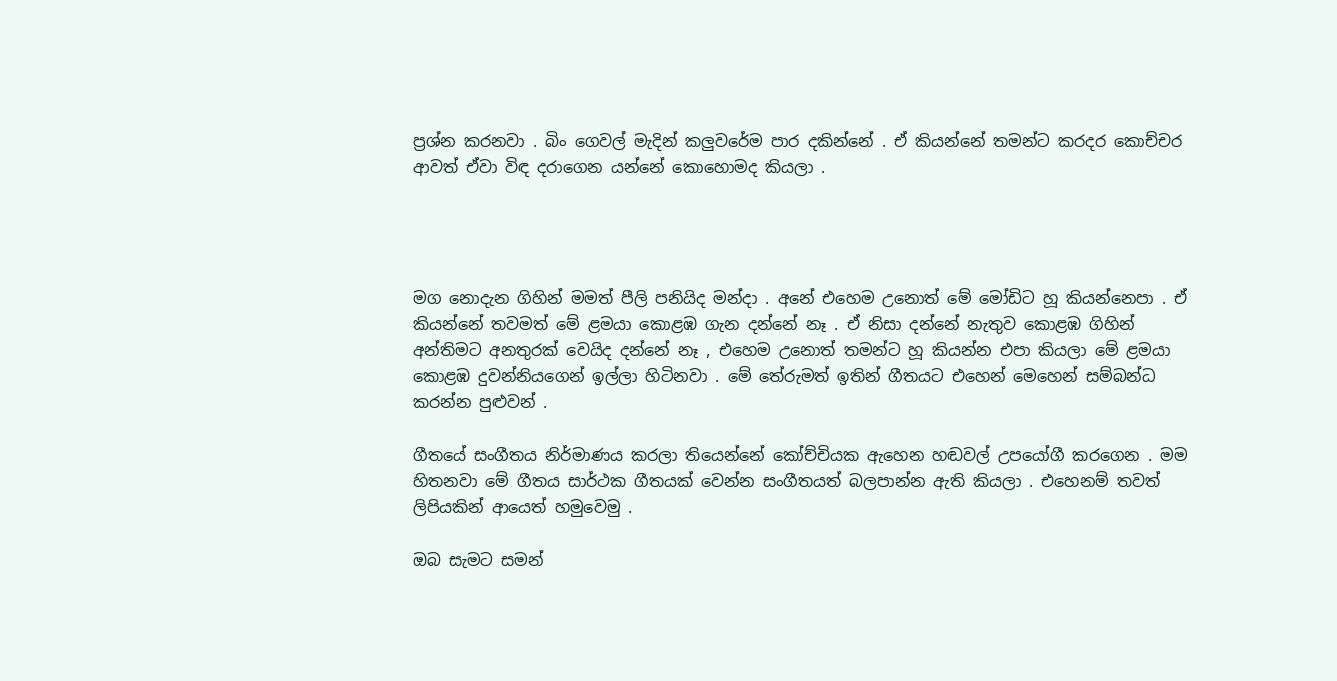ප්‍රශ්න කරනවා . බිං ගෙවල් මැදින් කලුවරේම පාර දකින්නේ . ඒ කියන්නේ තමන්ට කරදර කොච්චර ආවත් ඒවා විඳ දරාගෙන යන්නේ කොහොමද කියලා .




මග නොදැන ගිහින් මමත් පීලි පනියිද මන්දා . අනේ එහෙම උනොත් මේ මෝඩිට හූ කියන්නෙපා . ඒ කියන්නේ තවමත් මේ ළමයා කොළඹ ගැන දන්නේ නෑ . ඒ නිසා දන්නේ නැතුව කොළඹ ගිහින් අන්තිමට අනතුරක් වෙයිද දන්නේ නෑ , එහෙම උනොත් තමන්ට හූ කියන්න එපා කියලා මේ ළමයා කොළඹ දුවන්නියගෙන් ඉල්ලා හිටිනවා . මේ තේරුමත් ඉතින් ගීතයට එහෙන් මෙහෙන් සම්බන්ධ කරන්න පුළුවන් .

ගීතයේ සංගීතය නිර්මාණය කරලා තියෙන්නේ කෝච්චියක ඇහෙන හඬවල් උපයෝගී කරගෙන . මම හිතනවා මේ ගීතය සාර්ථක ගීතයක් වෙන්න සංගීතයත් බලපාන්න ඇති කියලා . එහෙනම් තවත් ලිපියකින් ආයෙත් හමුවෙමු .

ඔබ සැමට සමන්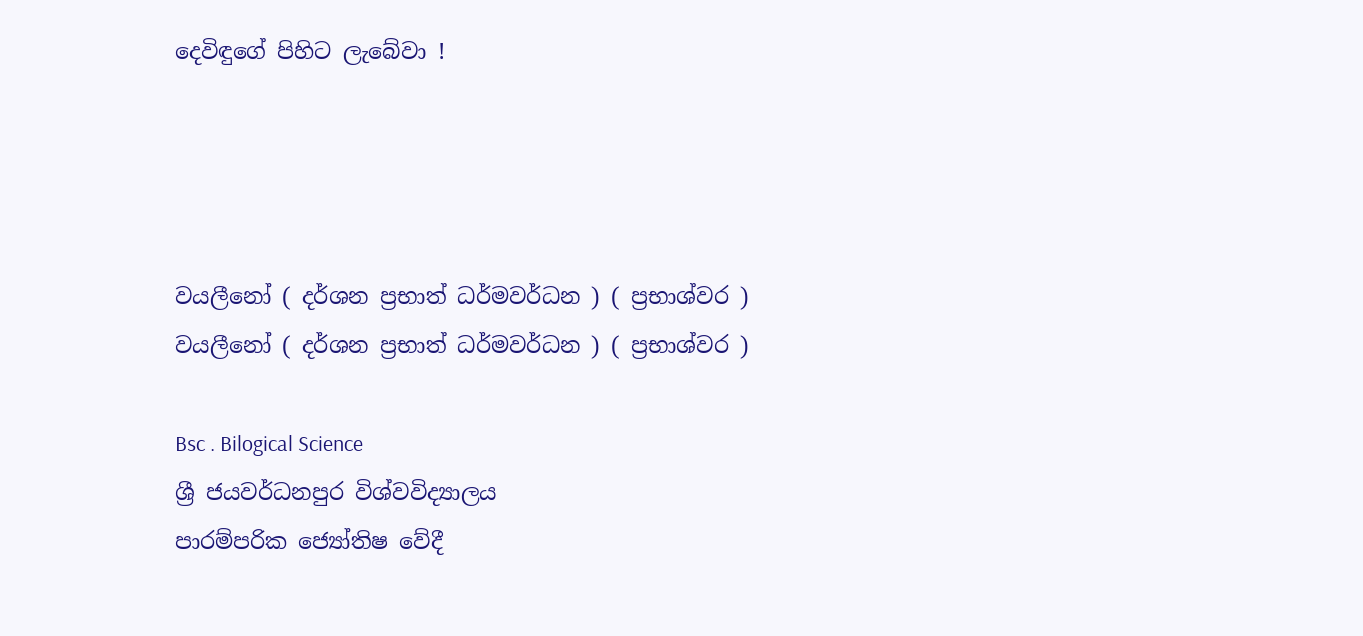දෙවිඳුගේ පිහිට ලැබේවා !




වයලීනෝ ( දර්ශන ප්‍රභාත් ධර්මවර්ධන ) ( ප්‍රභාශ්වර )
වයලීනෝ ( දර්ශන ප්‍රභාත් ධර්මවර්ධන ) ( ප්‍රභාශ්වර )

Bsc . Bilogical Science
ශ්‍රී ජයවර්ධනපුර විශ්වවිද්‍යාලය
පාරම්පරික ජ්‍යෝතිෂ වේදී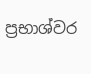ප්‍රභාශ්වර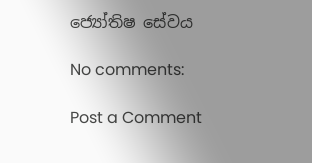ජ්‍යෝතිෂ සේවය

No comments:

Post a Comment